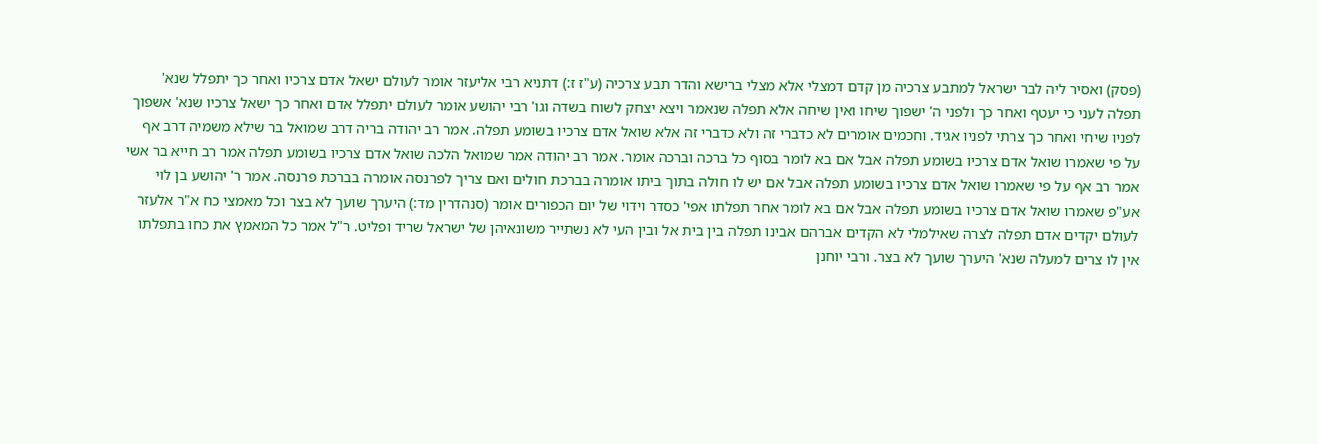(פסק) ואסיר ליה לבר ישראל למתבע צרכיה מן קדם דמצלי אלא מצלי ברישא והדר תבע צרכיה (ע"ז ז:) דתניא רבי אליעזר אומר לעולם ישאל אדם צרכיו ואחר כך יתפלל שנא' תפלה לעני כי יעטף ואחר כך ולפני ה' ישפוך שיחו ואין שיחה אלא תפלה שנאמר ויצא יצחק לשוח בשדה וגו' רבי יהושע אומר לעולם יתפלל אדם ואחר כך ישאל צרכיו שנא' אשפוך לפניו שיחי ואחר כך צרתי לפניו אגיד. וחכמים אומרים לא כדברי זה ולא כדברי זה אלא שואל אדם צרכיו בשומע תפלה. אמר רב יהודה בריה דרב שמואל בר שילא משמיה דרב אף על פי שאמרו שואל אדם צרכיו בשומע תפלה אבל אם בא לומר בסוף כל ברכה וברכה אומר. אמר רב יהודה אמר שמואל הלכה שואל אדם צרכיו בשומע תפלה אמר רב חייא בר אשי אמר רב אף על פי שאמרו שואל אדם צרכיו בשומע תפלה אבל אם יש לו חולה בתוך ביתו אומרה בברכת חולים ואם צריך לפרנסה אומרה בברכת פרנסה. אמר ר' יהושע בן לוי אע"פ שאמרו שואל אדם צרכיו בשומע תפלה אבל אם בא לומר אחר תפלתו אפי' כסדר וידוי של יום הכפורים אומר (סנהדרין מד:) היערך שועך לא בצר וכל מאמצי כח א"ר אלעזר לעולם יקדים אדם תפלה לצרה שאילמלי לא הקדים אברהם אבינו תפלה בין בית אל ובין העי לא נשתייר משונאיהן של ישראל שריד ופליט. ר"ל אמר כל המאמץ את כחו בתפלתו אין לו צרים למעלה שנא' היערך שועך לא בצר. ורבי יוחנן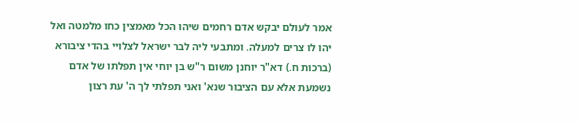אמר לעולם יבקש אדם רחמים שיהו הכל מאמצין כחו מלמטה ואל יהו לו צרים למעלה. ומתבעי ליה לבר ישראל לצלויי בהדי ציבורא (ברכות ח.) דא"ר יוחנן משום ר"ש בן יוחי אין תפלתו של אדם נשמעת אלא עם הציבור שנא' ואני תפלתי לך ה' עת רצון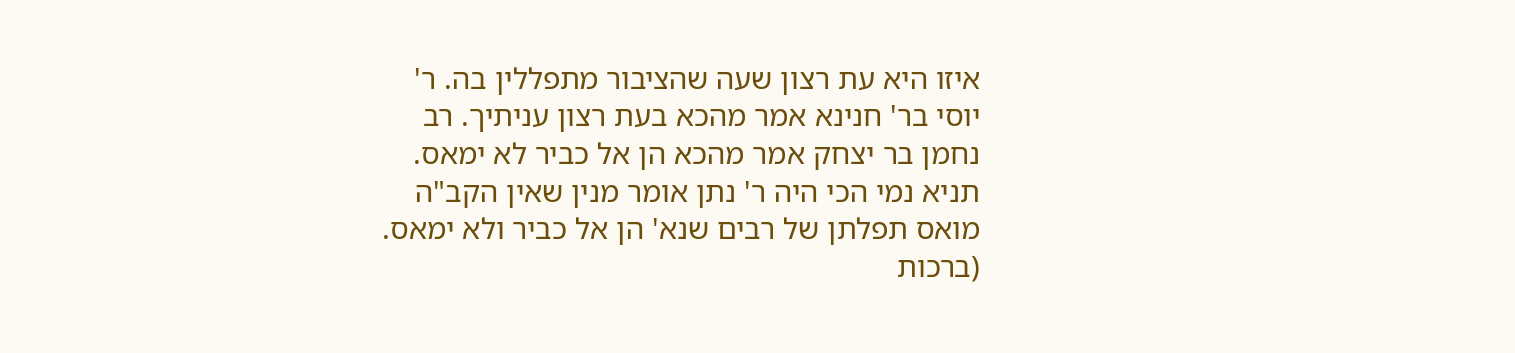איזו היא עת רצון שעה שהציבור מתפללין בה. ר' יוסי בר' חנינא אמר מהכא בעת רצון עניתיך. רב נחמן בר יצחק אמר מהכא הן אל כביר לא ימאס. תניא נמי הכי היה ר' נתן אומר מנין שאין הקב"ה מואס תפלתן של רבים שנא' הן אל כביר ולא ימאס. (ברכות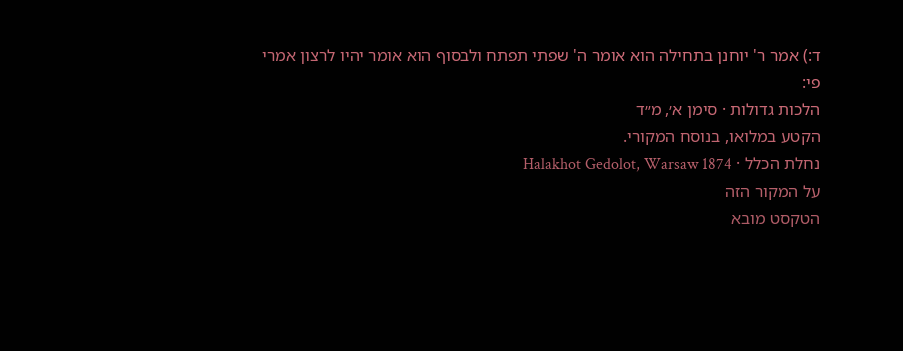ד:) אמר ר' יוחנן בתחילה הוא אומר ה' שפתי תפתח ולבסוף הוא אומר יהיו לרצון אמרי פי:
הלכות גדולות · סימן א׳, מ״ד
הקטע במלואו, בנוסח המקורי.
נחלת הכלל · Halakhot Gedolot, Warsaw 1874
על המקור הזה
הטקסט מובא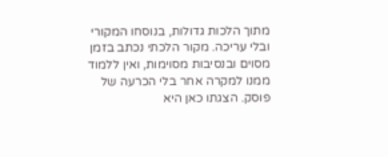מתוך הלכות גדולות, בנוסחו המקורי ובלי עריכה. מקור הלכתי נכתב בזמן מסוים ובנסיבות מסוימות, ואין ללמוד ממנו למקרה אחר בלי הכרעה של פוסק. הצגתו כאן היא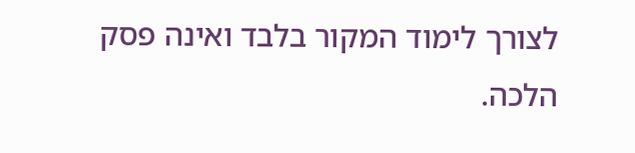לצורך לימוד המקור בלבד ואינה פסק הלכה.